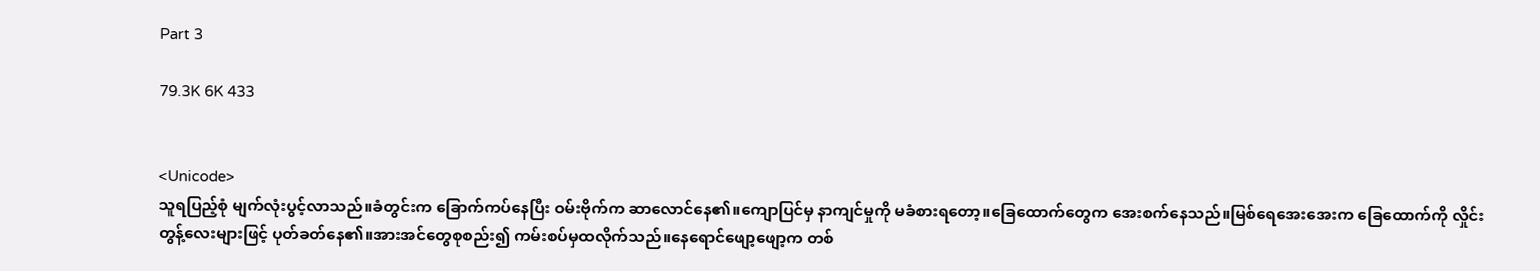Part 3

79.3K 6K 433


<Unicode>
သူရပြည့်စုံ မျက်လုံးပွင့်လာသည်။ခံတွင်းက ခြောက်ကပ်နေပြီး ဝမ်းဗိုက်က ဆာလောင်နေ၏။ကျောပြင်မှ နာကျင်မှုကို မခံစားရတော့။ခြေထောက်တွေက အေးစက်နေသည်။မြစ်ရေအေးအေးက ခြေထောက်ကို လှိုင်းတွန့်လေးများဖြင့် ပုတ်ခတ်နေ၏။အားအင်တွေစုစည်း၍ ကမ်းစပ်မှထလိုက်သည်။နေရောင်ဖျော့ဖျော့က တစ်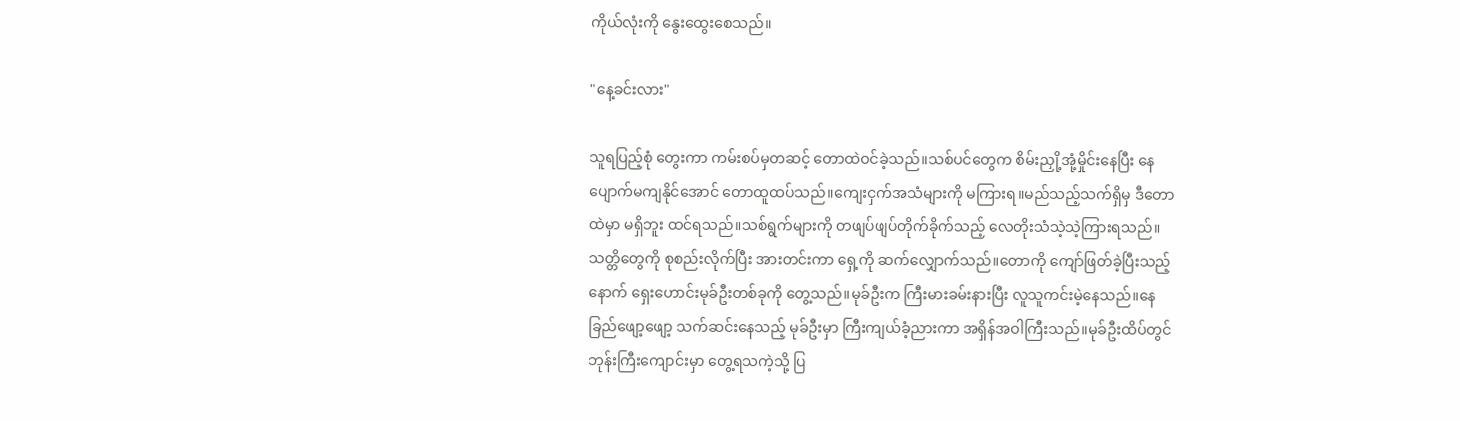ကိုယ်လုံးကို နွေးထွေးစေသည်။

"နေ့ခင်းလား"

သူရပြည့်စုံ တွေးကာ ကမ်းစပ်မှတဆင့် တောထဲဝင်ခဲ့သည်။‌သစ်ပင်တွေက စိမ်းညှို့အုံ့မှိုင်းနေပြီး နေပျောက်မကျနိုင်အောင် တောထူထပ်သည်။ကျေးငှက်အသံများကို မကြားရ။မည်သည့်သက်ရှိမှ ဒီတောထဲမှာ မရှိဘူး ထင်ရသည်။သစ်ရွက်များကို တဖျပ်ဖျပ်တိုက်ခိုက်သည့် လေတိုးသံသဲ့သဲ့ကြားရသည်။သတ္တိတွေကို စုစည်းလိုက်ပြီး အားတင်းကာ ရှေ့ကို ဆက်လျှောက်သည်။တောကို ကျော်ဖြတ်ခဲ့ပြီးသည့်နောက် ရှေးဟောင်းမုခ်ဦးတစ်ခုကို တွေ့သည်။မုခ်ဦးက ကြီးမားခမ်းနားပြီး လူသူကင်းမဲ့နေသည်။နေခြည်ဖျော့ဖျော့ သက်ဆင်းနေသည့် မုခ်ဦးမှာ ကြီးကျယ်ခံ့ညားကာ အရှိန်အဝါကြီးသည်။မုခ်ဦးထိပ်တွင် ဘုန်းကြီးကျောင်းမှာ တွေ့ရသကဲ့သို့ ပြ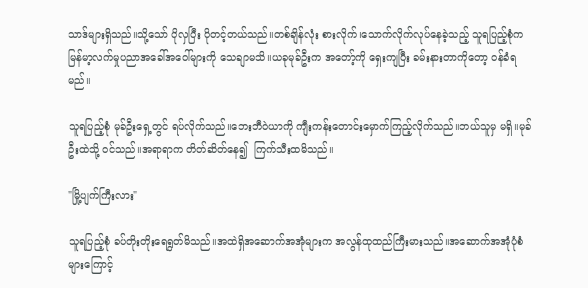သာဒ်များရှိသည်။သို့သော် ပိုလှပြီး ပိုတင့်တယ်သည်။တစ်ချိန်လုံး စားလိုက်၊သောက်လိုက်လုပ်နေခဲ့သည့် သူရပြည့်စုံက မြန်မာ့လက်မှုပညာအခေါ်အဝေါ်များကို သေချာမသိ။ယခုမုခ်ဦးက အတော့်ကို ရှေးကျပြီး ခမ်းနားတာကိုတော့ ဝန်ခံရမည်။

သူရပြည့်စုံ မုခ်ဦးရှေ့တွင် ရပ်လိုက်သည်။ဘေးဘီဝဲယာကို ကျီးကန်းတောင်းမှောက်ကြည့်လိုက်သည်။ဘယ်သူမှ မရှိ။မုခ်ဦးထဲသို့ ဝင်သည်။အရာရာက တိတ်ဆိတ်နေ၍  ကြက်သီးထမိသည်။‌

"မြို့ပျက်ကြီးလား"

သူရပြည့်စုံ ခပ်တိုးတိုးရေရွတ်မိသည်။အထဲရှိအဆောက်အအုံများက အလွန်ထုထည်ကြီးမားသည်။အဆောက်အအုံပုံစံများကြောင့်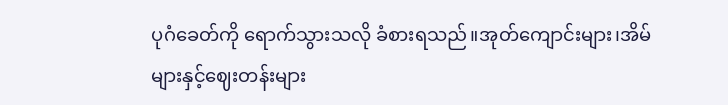ပုဂံခေတ်ကို ရောက်သွားသလို ခံစားရသည်။အုတ်ကျောင်းများ၊အိမ်များနှင့်ဈေးတန်းများ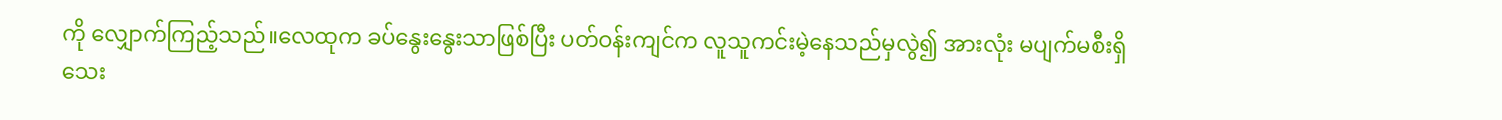ကို လျှောက်ကြည့်သည်။လေထုက ခပ်နွေးနွေးသာဖြစ်ပြီး ပတ်ဝန်းကျင်က လူသူကင်းမဲ့နေသည်မှလွဲ၍ အားလုံး မပျက်မစီးရှိသေး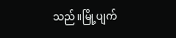သည်။မြို့ပျက်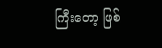ကြီးတော့ ဖြစ်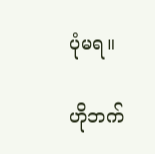ပုံမရ။

ဟိုဘက်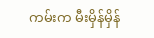ကမ်းက မီးမှိန်မှိန်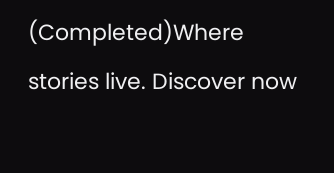(Completed)Where stories live. Discover now